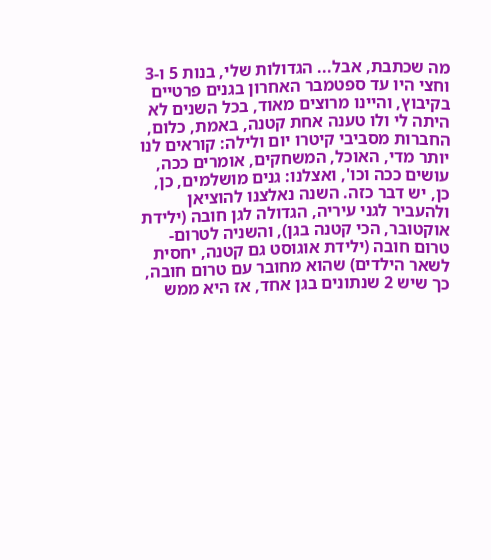מה שכתבת, אבל... הגדולות שלי, בנות 5 ו-3 וחצי היו עד ספטמבר האחרון בגנים פרטיים בקיבוץ, והיינו מרוצים מאוד, בכל השנים לא היתה לי ולו טענה אחת קטנה, באמת, כלום, החברות מסביבי קיטרו יום ולילה: קוראים לנו יותר מדי, האוכל, המשחקים, אומרים ככה, עושים ככה וכו', ואצלנו: גנים מושלמים, כן, כן, יש דבר כזה. השנה נאלצנו להוציאן ולהעביר לגני עיריה, הגדולה לגן חובה (ילידת אוקטובר, הכי קטנה בגן), והשניה לטרום-טרום חובה (ילידת אוגוסט גם קטנה, יחסית לשאר הילדים) שהוא מחובר עם טרום חובה, כך שיש 2 שנתונים בגן אחד, אז היא ממש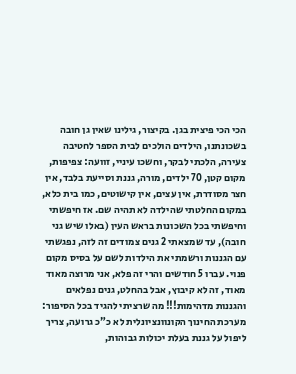הכי הכי פיצית בגן. בקיצור, גילינו שאין גן חובה בשכונתנו, הילדים הולכים לבית הספר לחטיבה צעירה, הלכתי לבקר, וחשכו עיניי, זוועה: צפיפות, מקום קטן, 70 ילדים, מורה, גננת וסייעת בלבד, אין חצר מסודרת, אין עצים, אין קישוטים, כמו בית כלא, במקום החלטתי שהילדה לא תהיה שם. אז חיפשתי וחיפשתי בכל השכונות בראש העין (באלו שיש גני חובה), עד שמצאתי 2 גנים צמודים זה לזה, נפגשתי עם הגננות ורשמתי את הילדות לשם על בסיס מקום פנוי. עברו 5 חודשים והרי זה פלא, אני מרוצה מאוד מאוד, זה לא קיבוץ, אבל בהחלט, גנים נפלאים והגננות מדהימות!!! מה שרציתי להגיד בכל הסיפור: מערכת החינוך הקונוונציונלית לא כ"כ גרועה, צריך ליפול על גננת בעלת יכולות גבוהות,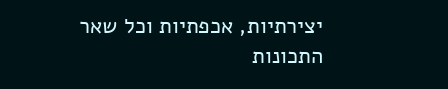יצירתיות, אכפתיות וכל שאר התכונות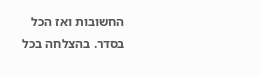החשובות ואז הכל בסדר. בהצלחה בכל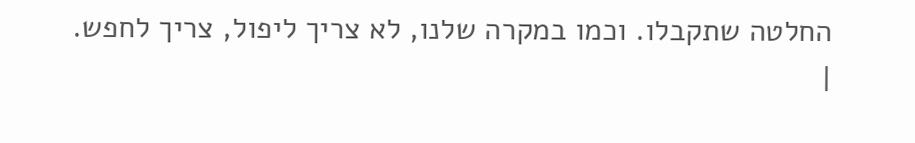החלטה שתקבלו. וכמו במקרה שלנו, לא צריך ליפול, צריך לחפש.
|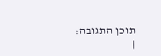תוכן התגובה:
|